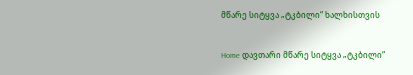მწარე სიტყვა „ტკბილი“ ხალხისთვის

Home დავთარი მწარე სიტყვა „ტკბილი“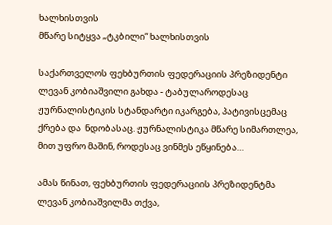ხალხისთვის
მწარე სიტყვა „ტკბილი“ ხალხისთვის

საქართველოს ფეხბურთის ფედერაციის პრეზიდენტი ლევან კობიაშვილი გახდა - ტაბულაროდესაც ჟურნალისტიკის სტანდარტი იკარგება, პატივისცემაც ქრება და  ნდობასაც. ჟურნალისტიკა მწარე სიმართლეა, მით უფრო მაშინ, როდესაც ვინმეს ეწყინება…

ამას წინათ, ფეხბურთის ფედერაციის პრეზიდენტმა ლევან კობიაშვილმა თქვა,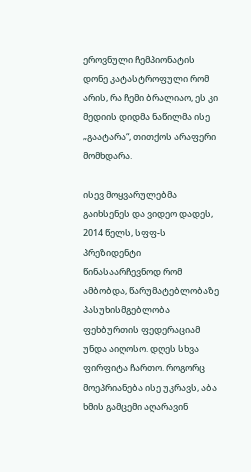ეროვნული ჩემპიონატის დონე კატასტროფული რომ არის, რა ჩემი ბრალიაო, ეს კი მედიის დიდმა ნაწილმა ისე „გაატარა“, თითქოს არაფერი მომხდარა.

ისევ მოყვარულებმა გაიხსენეს და ვიდეო დადეს, 2014 წელს, სფფ-ს პრეზიდენტი წინასაარჩევნოდ რომ ამბობდა, წარუმატებლობაზე პასუხისმგებლობა ფეხბურთის ფედერაციამ უნდა აიღოსო. დღეს სხვა ფირფიტა ჩართო. როგორც მოეპრიანება ისე უკრავს, აბა ხმის გამცემი აღარავინ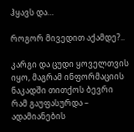ჰყავს და…

როგორ მივედით აქამდე?..

კარგი და ცუდი ყოველთვის იყო, მაგრამ ინფორმაციის ნაკადში თითქოს ბევრი რამ გაუფასურდა – ადამიანების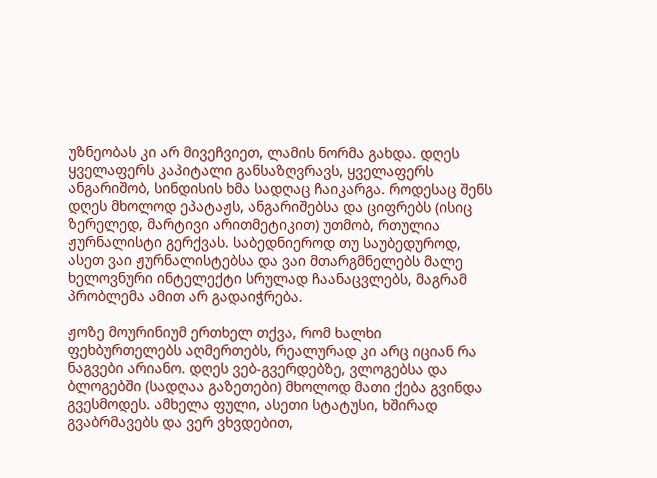უზნეობას კი არ მივეჩვიეთ, ლამის ნორმა გახდა. დღეს ყველაფერს კაპიტალი განსაზღვრავს, ყველაფერს ანგარიშობ, სინდისის ხმა სადღაც ჩაიკარგა. როდესაც შენს დღეს მხოლოდ ეპატაჟს, ანგარიშებსა და ციფრებს (ისიც ზერელედ, მარტივი არითმეტიკით) უთმობ, რთულია ჟურნალისტი გერქვას. საბედნიეროდ თუ საუბედუროდ, ასეთ ვაი ჟურნალისტებსა და ვაი მთარგმნელებს მალე ხელოვნური ინტელექტი სრულად ჩაანაცვლებს, მაგრამ პრობლემა ამით არ გადაიჭრება.

ჟოზე მოურინიუმ ერთხელ თქვა, რომ ხალხი ფეხბურთელებს აღმერთებს, რეალურად კი არც იციან რა ნაგვები არიანო. დღეს ვებ-გვერდებზე, ვლოგებსა და ბლოგებში (სადღაა გაზეთები) მხოლოდ მათი ქება გვინდა გვესმოდეს. ამხელა ფული, ასეთი სტატუსი, ხშირად გვაბრმავებს და ვერ ვხვდებით,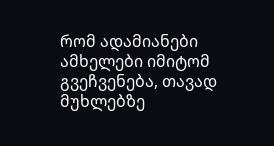რომ ადამიანები ამხელები იმიტომ გვეჩვენება, თავად მუხლებზე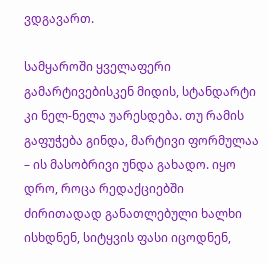ვდგავართ.

სამყაროში ყველაფერი გამარტივებისკენ მიდის, სტანდარტი კი ნელ-ნელა უარესდება. თუ რამის გაფუჭება გინდა, მარტივი ფორმულაა – ის მასობრივი უნდა გახადო. იყო დრო, როცა რედაქციებში ძირითადად განათლებული ხალხი ისხდნენ, სიტყვის ფასი იცოდნენ,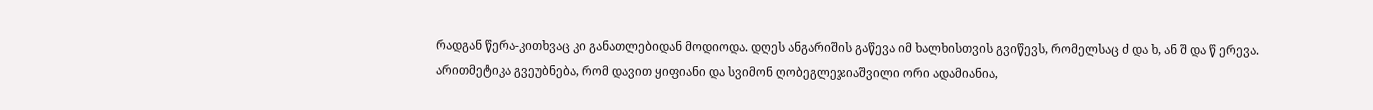რადგან წერა-კითხვაც კი განათლებიდან მოდიოდა. დღეს ანგარიშის გაწევა იმ ხალხისთვის გვიწევს, რომელსაც ძ და ხ, ან შ და წ ერევა. არითმეტიკა გვეუბნება, რომ დავით ყიფიანი და სვიმონ ღობეგლეჯიაშვილი ორი ადამიანია,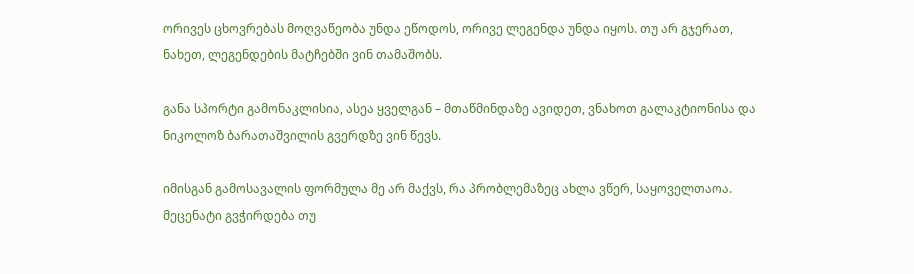ორივეს ცხოვრებას მოღვაწეობა უნდა ეწოდოს, ორივე ლეგენდა უნდა იყოს. თუ არ გჯერათ, ნახეთ, ლეგენდების მატჩებში ვინ თამაშობს.

განა სპორტი გამონაკლისია, ასეა ყველგან – მთაწმინდაზე ავიდეთ, ვნახოთ გალაკტიონისა და ნიკოლოზ ბარათაშვილის გვერდზე ვინ წევს.

იმისგან გამოსავალის ფორმულა მე არ მაქვს, რა პრობლემაზეც ახლა ვწერ, საყოველთაოა. მეცენატი გვჭირდება თუ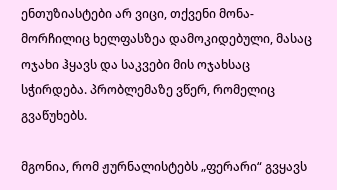ენთუზიასტები არ ვიცი, თქვენი მონა-მორჩილიც ხელფასზეა დამოკიდებული, მასაც ოჯახი ჰყავს და საკვები მის ოჯახსაც სჭირდება. პრობლემაზე ვწერ, რომელიც გვაწუხებს.

მგონია, რომ ჟურნალისტებს „ფერარი“ გვყავს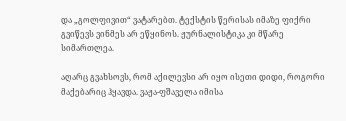და „გოლფივით“ ვატარებთ. ტექსტის წერისას იმაზე ფიქრი გვიწევს ვინმეს არ ეწყინოს. ჟურნალისტიკა კი მწარე სიმართლეა.

აღარც გვახსოვს, რომ აქილევსი არ იყო ისეთი დიდი, როგორი მაქებარიც ჰყავდა. ვაჟა-ფშაველა იმისა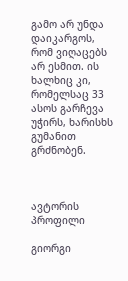გამო არ უნდა დაიკარგოს, რომ ვიღაცებს არ ესმით. ის ხალხიც კი, რომელსაც 33 ასოს გარჩევა უჭირს, ხარისხს გუმანით გრძნობენ.



ავტორის პროფილი

გიორგი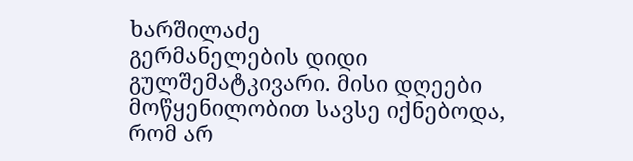ხარშილაძე
გერმანელების დიდი გულშემატკივარი. მისი დღეები მოწყენილობით სავსე იქნებოდა, რომ არ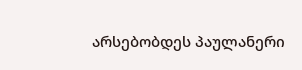არსებობდეს პაულანერი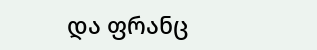და ფრანც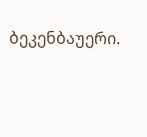ბეკენბაუერი.